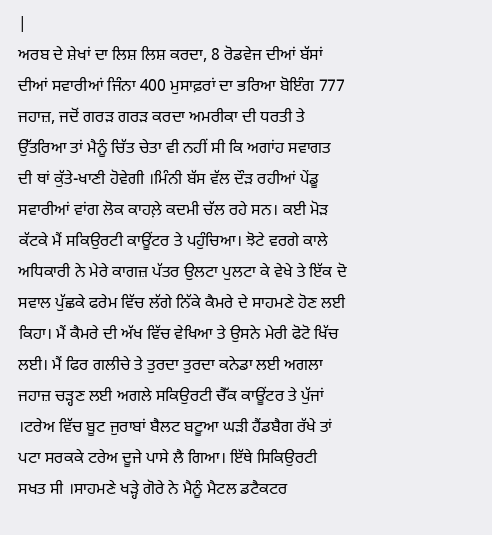|
ਅਰਬ ਦੇ ਸ਼ੇਖਾਂ ਦਾ ਲਿਸ਼ ਲਿਸ਼ ਕਰਦਾ, 8 ਰੋਡਵੇਜ ਦੀਆਂ ਬੱਸਾਂ ਦੀਆਂ ਸਵਾਰੀਆਂ ਜਿੰਨਾ 400 ਮੁਸਾਫ਼ਰਾਂ ਦਾ ਭਰਿਆ ਬੋਇੰਗ 777 ਜਹਾਜ਼, ਜਦੋਂ ਗਰੜ ਗਰੜ ਕਰਦਾ ਅਮਰੀਕਾ ਦੀ ਧਰਤੀ ਤੇ ਉੱਤਰਿਆ ਤਾਂ ਮੈਨੂੰ ਚਿੱਤ ਚੇਤਾ ਵੀ ਨਹੀਂ ਸੀ ਕਿ ਅਗਾਂਹ ਸਵਾਗਤ ਦੀ ਥਾਂ ਕੁੱਤੇ-ਖਾਣੀ ਹੋਵੇਗੀ ।ਮਿੰਨੀ ਬੱਸ ਵੱਲ ਦੌੜ ਰਹੀਆਂ ਪੇਂਡੂ ਸਵਾਰੀਆਂ ਵਾਂਗ ਲੋਕ ਕਾਹਲ਼ੇ ਕਦਮੀ ਚੱਲ ਰਹੇ ਸਨ। ਕਈ ਮੋੜ ਕੱਟਕੇ ਮੈਂ ਸਕਿਉਰਟੀ ਕਾਊਂਟਰ ਤੇ ਪਹੁੰਚਿਆ। ਝੋਟੇ ਵਰਗੇ ਕਾਲੇ ਅਧਿਕਾਰੀ ਨੇ ਮੇਰੇ ਕਾਗਜ਼ ਪੱਤਰ ਉਲਟਾ ਪੁਲਟਾ ਕੇ ਵੇਖੇ ਤੇ ਇੱਕ ਦੋ ਸਵਾਲ ਪੁੱਛਕੇ ਫਰੇਮ ਵਿੱਚ ਲੱਗੇ ਨਿੱਕੇ ਕੈਮਰੇ ਦੇ ਸਾਹਮਣੇ ਹੋਣ ਲਈ ਕਿਹਾ। ਮੈਂ ਕੈਮਰੇ ਦੀ ਅੱਖ ਵਿੱਚ ਵੇਖਿਆ ਤੇ ਉਸਨੇ ਮੇਰੀ ਫੋਟੋ ਖਿੱਚ ਲਈ। ਮੈਂ ਫਿਰ ਗਲੀਚੇ ਤੇ ਤੁਰਦਾ ਤੁਰਦਾ ਕਨੇਡਾ ਲਈ ਅਗਲਾ ਜਹਾਜ਼ ਚੜ੍ਹਣ ਲਈ ਅਗਲੇ ਸਕਿਉਰਟੀ ਚੈੱਕ ਕਾਊਂਟਰ ਤੇ ਪੁੱਜਾਂ ।ਟਰੇਅ ਵਿੱਚ ਬੂਟ ਜੁਰਾਬਾਂ ਬੈਲਟ ਬਟੂਆ ਘੜੀ ਹੈਂਡਬੈਗ ਰੱਖੇ ਤਾਂ ਪਟਾ ਸਰਕਕੇ ਟਰੇਅ ਦੂਜੇ ਪਾਸੇ ਲੈ ਗਿਆ। ਇੱਥੇ ਸਿਕਿਉਰਟੀ ਸਖਤ ਸੀ ।ਸਾਹਮਣੇ ਖੜ੍ਹੇ ਗੋਰੇ ਨੇ ਮੈਨੂੰ ਮੈਟਲ ਡਟੈਕਟਰ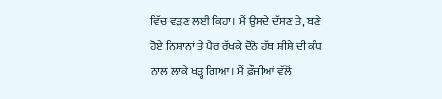ਵਿੱਚ ਵੜਣ ਲਈ ਕਿਹਾ। ਮੈਂ ਉਸਦੇ ਦੱਸਣ ਤੇ, ਬਣੇ ਹੋਏ ਨਿਸ਼ਾਨਾਂ ਤੇ ਪੈਰ ਰੱਖਕੇ ਦੋਨੋ ਹੱਥ ਸ਼ੀਸ਼ੇ ਦੀ ਕੰਧ ਨਾਲ ਲਾਕੇ ਖੜ੍ਹ ਗਿਆ। ਮੈਂ ਫ਼ੌਜੀਆਂ ਵੱਲੋਂ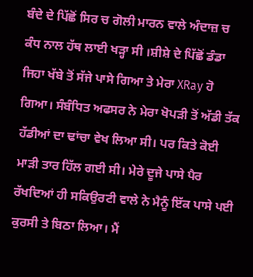ਬੰਦੇ ਦੇ ਪਿੱਛੋਂ ਸਿਰ ਚ ਗੋਲੀ ਮਾਰਨ ਵਾਲੇ ਅੰਦਾਜ਼ ਚ ਕੰਧ ਨਾਲ ਹੱਥ ਲਾਈ ਖੜ੍ਹਾ ਸੀ ।ਸ਼ੀਸ਼ੇ ਦੇ ਪਿੱਛੋਂ ਡੰਡਾ ਜਿਹਾ ਖੱਬੇ ਤੋਂ ਸੱਜੇ ਪਾਸੇ ਗਿਆ ਤੇ ਮੇਰਾ XRay ਹੋ ਗਿਆ। ਸੰਬੰਧਿਤ ਅਫਸਰ ਨੇ ਮੇਰਾ ਖੋਪੜੀ ਤੋਂ ਅੱਡੀ ਤੱਕ ਹੱਡੀਆਂ ਦਾ ਢਾਂਚਾ ਵੇਖ ਲਿਆ ਸੀ। ਪਰ ਕਿਤੇ ਕੋਈ ਮਾੜੀ ਤਾਰ ਹਿੱਲ ਗਈ ਸੀ। ਮੇਰੇ ਦੂਜੇ ਪਾਸੇ ਪੈਰ ਰੱਖਦਿਆਂ ਹੀ ਸਕਿਉਰਟੀ ਵਾਲੇ ਨੇ ਮੈਨੂੰ ਇੱਕ ਪਾਸੇ ਪਈ ਕੁਰਸੀ ਤੇ ਬਿਠਾ ਲਿਆ। ਮੈਂ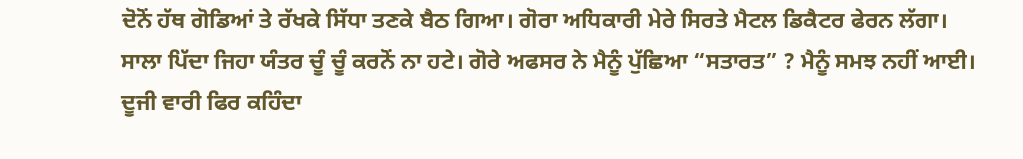ਦੋਨੋਂ ਹੱਥ ਗੋਡਿਆਂ ਤੇ ਰੱਖਕੇ ਸਿੱਧਾ ਤਣਕੇ ਬੈਠ ਗਿਆ। ਗੋਰਾ ਅਧਿਕਾਰੀ ਮੇਰੇ ਸਿਰਤੇ ਮੈਟਲ ਡਿਕੈਟਰ ਫੇਰਨ ਲੱਗਾ। ਸਾਲਾ ਪਿੱਦਾ ਜਿਹਾ ਯੰਤਰ ਚੂੰ ਚੂੰ ਕਰਨੋਂ ਨਾ ਹਟੇ। ਗੋਰੇ ਅਫਸਰ ਨੇ ਮੈਨੂੰ ਪੁੱਛਿਆ “ਸਤਾਰਤ” ? ਮੈਨੂੰ ਸਮਝ ਨਹੀਂ ਆਈ। ਦੂਜੀ ਵਾਰੀ ਫਿਰ ਕਹਿੰਦਾ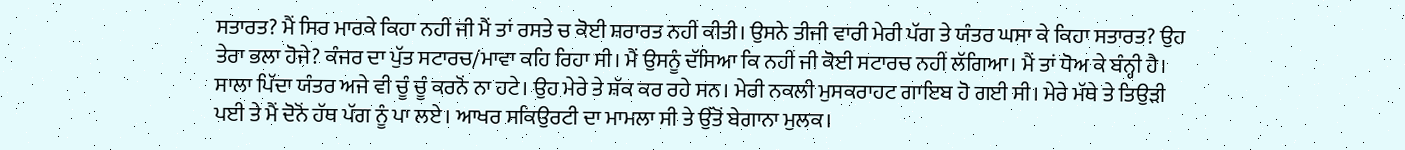ਸਤਾਰਤ? ਮੈਂ ਸਿਰ ਮਾਰਕੇ ਕਿਹਾ ਨਹੀਂ ਜੀ ਮੈਂ ਤਾਂ ਰਸਤੇ ਚ ਕੋਈ ਸ਼ਰਾਰਤ ਨਹੀਂ ਕੀਤੀ। ਉਸਨੇ ਤੀਜੀ ਵਾਰੀ ਮੇਰੀ ਪੱਗ ਤੇ ਯੰਤਰ ਘਸਾ ਕੇ ਕਿਹਾ ਸਤਾਰਤ? ਉਹ ਤੇਰਾ ਭਲਾ ਹੋਜੇ? ਕੰਜਰ ਦਾ ਪੁੱਤ ਸਟਾਰਚ/ਮਾਵਾ ਕਹਿ ਰਿਹਾ ਸੀ। ਮੈਂ ਉਸਨੂੰ ਦੱਸਿਆ ਕਿ ਨਹੀਂ ਜੀ ਕੋਈ ਸਟਾਰਚ ਨਹੀਂ ਲੱਗਿਆ। ਮੈਂ ਤਾਂ ਧੋਅ ਕੇ ਬੰਨ੍ਹੀ ਹੈ। ਸਾਲਾ ਪਿੱਦਾ ਯੰਤਰ ਅਜੇ ਵੀ ਚੂੰ ਚੂੰ ਕਰਨੋਂ ਨਾ ਹਟੇ। ਉਹ ਮੇਰੇ ਤੇ ਸ਼ੱਕ ਕਰ ਰਹੇ ਸਨ। ਮੇਰੀ ਨਕਲੀ ਮੁਸਕਰਾਹਟ ਗਾਇਬ ਹੋ ਗਈ ਸੀ। ਮੇਰੇ ਮੱਥੇ ਤੇ ਤਿਉੜੀ ਪਈ ਤੇ ਮੈਂ ਦੋਨੋਂ ਹੱਥ ਪੱਗ ਨੂੰ ਪਾ ਲਏ। ਆਖਰ ਸਕਿਉਰਟੀ ਦਾ ਮਾਮਲਾ ਸੀ ਤੇ ਉੱਤੋਂ ਬੇਗਾਨਾ ਮੁਲਕ।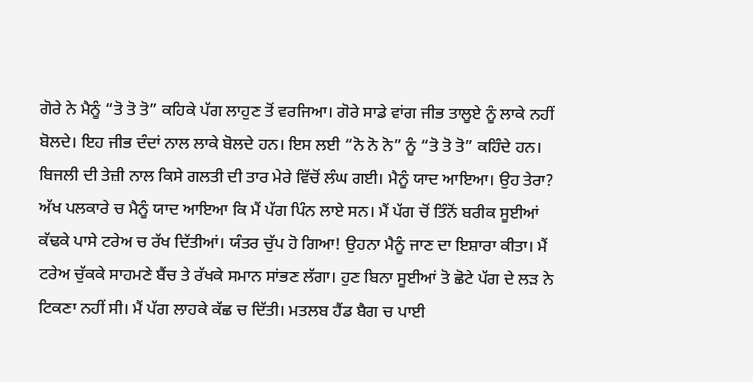ਗੋਰੇ ਨੇ ਮੈਨੂੰ “ਤੋ ਤੋ ਤੋ” ਕਹਿਕੇ ਪੱਗ ਲਾਹੁਣ ਤੋਂ ਵਰਜਿਆ। ਗੋਰੇ ਸਾਡੇ ਵਾਂਗ ਜੀਭ ਤਾਲੂਏ ਨੂੰ ਲਾਕੇ ਨਹੀਂ ਬੋਲਦੇ। ਇਹ ਜੀਭ ਦੰਦਾਂ ਨਾਲ ਲਾਕੇ ਬੋਲਦੇ ਹਨ। ਇਸ ਲਈ “ਨੋ ਨੋ ਨੋ” ਨੂੰ “ਤੋ ਤੋ ਤੋ” ਕਹਿੰਦੇ ਹਨ। ਬਿਜਲੀ ਦੀ ਤੇਜ਼ੀ ਨਾਲ ਕਿਸੇ ਗਲਤੀ ਦੀ ਤਾਰ ਮੇਰੇ ਵਿੱਚੋਂ ਲੰਘ ਗਈ। ਮੈਨੂੰ ਯਾਦ ਆਇਆ। ਉਹ ਤੇਰਾ? ਅੱਖ ਪਲਕਾਰੇ ਚ ਮੈਨੂੰ ਯਾਦ ਆਇਆ ਕਿ ਮੈਂ ਪੱਗ ਪਿੰਨ ਲਾਏ ਸਨ। ਮੈਂ ਪੱਗ ਚੋਂ ਤਿੰਨੋਂ ਬਰੀਕ ਸੂਈਆਂ ਕੱਢਕੇ ਪਾਸੇ ਟਰੇਅ ਚ ਰੱਖ ਦਿੱਤੀਆਂ। ਯੰਤਰ ਚੁੱਪ ਹੋ ਗਿਆ! ਉਹਨਾ ਮੈਨੂੰ ਜਾਣ ਦਾ ਇਸ਼ਾਰਾ ਕੀਤਾ। ਮੈਂ ਟਰੇਅ ਚੁੱਕਕੇ ਸਾਹਮਣੇ ਬੈਂਚ ਤੇ ਰੱਖਕੇ ਸਮਾਨ ਸਾਂਭਣ ਲੱਗਾ। ਹੁਣ ਬਿਨਾ ਸੂਈਆਂ ਤੋ ਛੋਟੇ ਪੱਗ ਦੇ ਲੜ ਨੇ ਟਿਕਣਾ ਨਹੀਂ ਸੀ। ਮੈਂ ਪੱਗ ਲਾਹਕੇ ਕੱਛ ਚ ਦਿੱਤੀ। ਮਤਲਬ ਹੈਂਡ ਬੈਗ ਚ ਪਾਈ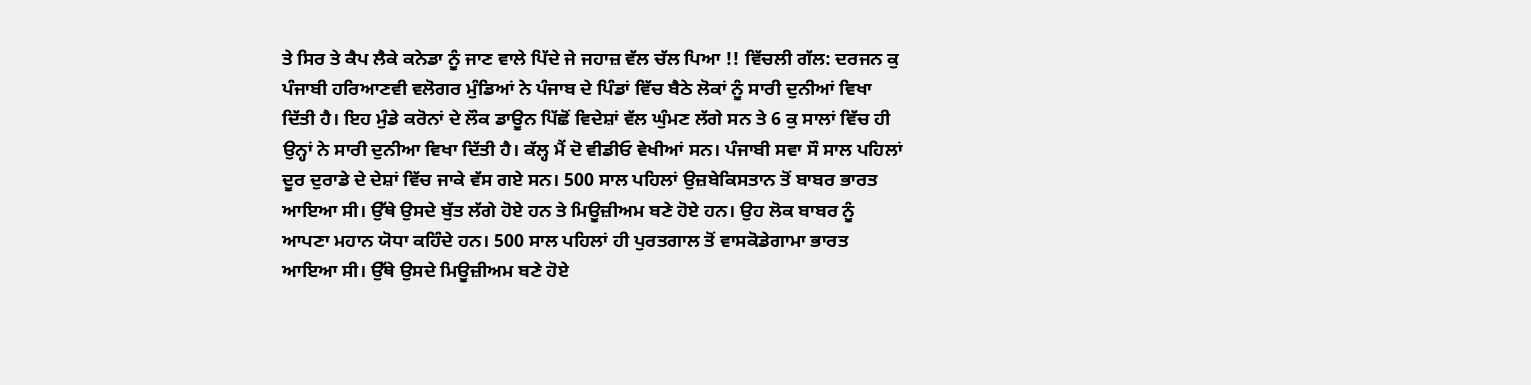ਤੇ ਸਿਰ ਤੇ ਕੈਪ ਲੈਕੇ ਕਨੇਡਾ ਨੂੰ ਜਾਣ ਵਾਲੇ ਪਿੱਦੇ ਜੇ ਜਹਾਜ਼ ਵੱਲ ਚੱਲ ਪਿਆ !! ਵਿੱਚਲੀ ਗੱਲ: ਦਰਜਨ ਕੁ ਪੰਜਾਬੀ ਹਰਿਆਣਵੀ ਵਲੋਗਰ ਮੁੰਡਿਆਂ ਨੇ ਪੰਜਾਬ ਦੇ ਪਿੰਡਾਂ ਵਿੱਚ ਬੈਠੇ ਲੋਕਾਂ ਨੂੰ ਸਾਰੀ ਦੁਨੀਆਂ ਵਿਖਾ ਦਿੱਤੀ ਹੈ। ਇਹ ਮੁੰਡੇ ਕਰੋਨਾਂ ਦੇ ਲੌਕ ਡਾਊਨ ਪਿੱਛੋਂ ਵਿਦੇਸ਼ਾਂ ਵੱਲ ਘੁੰਮਣ ਲੱਗੇ ਸਨ ਤੇ 6 ਕੁ ਸਾਲਾਂ ਵਿੱਚ ਹੀ ਉਨ੍ਹਾਂ ਨੇ ਸਾਰੀ ਦੁਨੀਆ ਵਿਖਾ ਦਿੱਤੀ ਹੈ। ਕੱਲ੍ਹ ਮੈਂ ਦੋ ਵੀਡੀਓ ਵੇਖੀਆਂ ਸਨ। ਪੰਜਾਬੀ ਸਵਾ ਸੌ ਸਾਲ ਪਹਿਲਾਂ ਦੂਰ ਦੁਰਾਡੇ ਦੇ ਦੇਸ਼ਾਂ ਵਿੱਚ ਜਾਕੇ ਵੱਸ ਗਏ ਸਨ। 500 ਸਾਲ ਪਹਿਲਾਂ ਉਜ਼ਬੇਕਿਸਤਾਨ ਤੋਂ ਬਾਬਰ ਭਾਰਤ ਆਇਆ ਸੀ। ਉੱਥੇ ਉਸਦੇ ਬੁੱਤ ਲੱਗੇ ਹੋਏ ਹਨ ਤੇ ਮਿਊਜ਼ੀਅਮ ਬਣੇ ਹੋਏ ਹਨ। ਉਹ ਲੋਕ ਬਾਬਰ ਨੂੰ ਆਪਣਾ ਮਹਾਨ ਯੋਧਾ ਕਹਿੰਦੇ ਹਨ। 500 ਸਾਲ ਪਹਿਲਾਂ ਹੀ ਪੁਰਤਗਾਲ ਤੋਂ ਵਾਸਕੋਡੇਗਾਮਾ ਭਾਰਤ ਆਇਆ ਸੀ। ਉੱਥੇ ਉਸਦੇ ਮਿਊਜ਼ੀਅਮ ਬਣੇ ਹੋਏ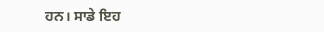ਹਨ। ਸਾਡੇ ਇਹ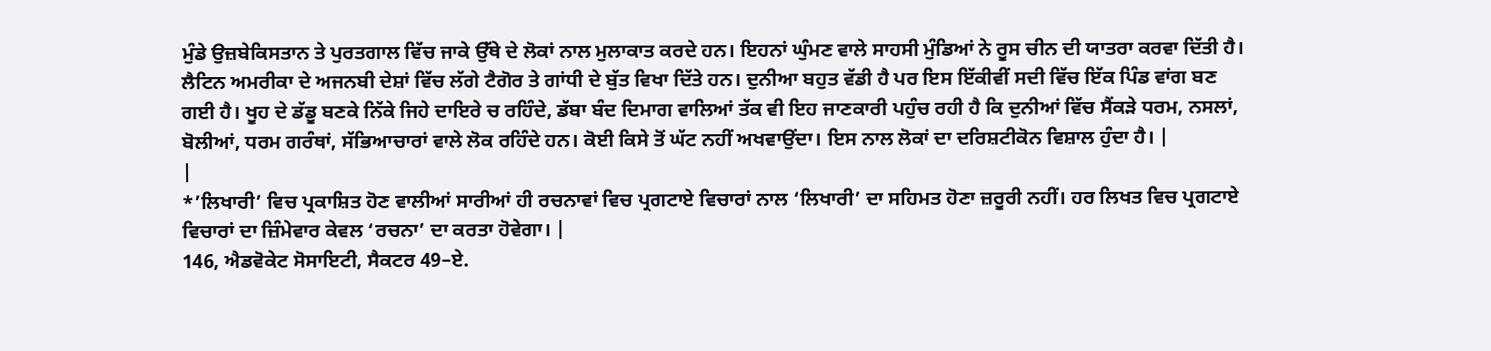ਮੁੰਡੇ ਉਜ਼ਬੇਕਿਸਤਾਨ ਤੇ ਪੁਰਤਗਾਲ ਵਿੱਚ ਜਾਕੇ ਉੱਥੇ ਦੇ ਲੋਕਾਂ ਨਾਲ ਮੁਲਾਕਾਤ ਕਰਦੇ ਹਨ। ਇਹਨਾਂ ਘੁੰਮਣ ਵਾਲੇ ਸਾਹਸੀ ਮੁੰਡਿਆਂ ਨੇ ਰੂਸ ਚੀਨ ਦੀ ਯਾਤਰਾ ਕਰਵਾ ਦਿੱਤੀ ਹੈ। ਲੈਟਿਨ ਅਮਰੀਕਾ ਦੇ ਅਜਨਬੀ ਦੇਸ਼ਾਂ ਵਿੱਚ ਲੱਗੇ ਟੈਗੋਰ ਤੇ ਗਾਂਧੀ ਦੇ ਬੁੱਤ ਵਿਖਾ ਦਿੱਤੇ ਹਨ। ਦੁਨੀਆ ਬਹੁਤ ਵੱਡੀ ਹੈ ਪਰ ਇਸ ਇੱਕੀਵੀਂ ਸਦੀ ਵਿੱਚ ਇੱਕ ਪਿੰਡ ਵਾਂਗ ਬਣ ਗਈ ਹੈ। ਖੂਹ ਦੇ ਡੱਡੂ ਬਣਕੇ ਨਿੱਕੇ ਜਿਹੇ ਦਾਇਰੇ ਚ ਰਹਿੰਦੇ, ਡੱਬਾ ਬੰਦ ਦਿਮਾਗ ਵਾਲਿਆਂ ਤੱਕ ਵੀ ਇਹ ਜਾਣਕਾਰੀ ਪਹੁੰਚ ਰਹੀ ਹੈ ਕਿ ਦੁਨੀਆਂ ਵਿੱਚ ਸੈਂਕੜੇ ਧਰਮ, ਨਸਲਾਂ, ਬੋਲੀਆਂ, ਧਰਮ ਗਰੰਥਾਂ, ਸੱਭਿਆਚਾਰਾਂ ਵਾਲੇ ਲੋਕ ਰਹਿੰਦੇ ਹਨ। ਕੋਈ ਕਿਸੇ ਤੋਂ ਘੱਟ ਨਹੀਂ ਅਖਵਾਉਂਦਾ। ਇਸ ਨਾਲ ਲੋਕਾਂ ਦਾ ਦਰਿਸ਼ਟੀਕੋਨ ਵਿਸ਼ਾਲ ਹੁੰਦਾ ਹੈ। |
|
*’ਲਿਖਾਰੀ’ ਵਿਚ ਪ੍ਰਕਾਸ਼ਿਤ ਹੋਣ ਵਾਲੀਆਂ ਸਾਰੀਆਂ ਹੀ ਰਚਨਾਵਾਂ ਵਿਚ ਪ੍ਰਗਟਾਏ ਵਿਚਾਰਾਂ ਨਾਲ ‘ਲਿਖਾਰੀ’ ਦਾ ਸਹਿਮਤ ਹੋਣਾ ਜ਼ਰੂਰੀ ਨਹੀਂ। ਹਰ ਲਿਖਤ ਵਿਚ ਪ੍ਰਗਟਾਏ ਵਿਚਾਰਾਂ ਦਾ ਜ਼ਿੰਮੇਵਾਰ ਕੇਵਲ ‘ਰਚਨਾ’ ਦਾ ਕਰਤਾ ਹੋਵੇਗਾ। |
146, ਐਡਵੋਕੇਟ ਸੋਸਾਇਟੀ, ਸੈਕਟਰ 49–ਏ.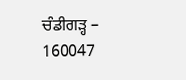ਚੰਡੀਗੜ੍ਹ – 160047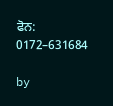ਫੋਨ: 0172–631684

by